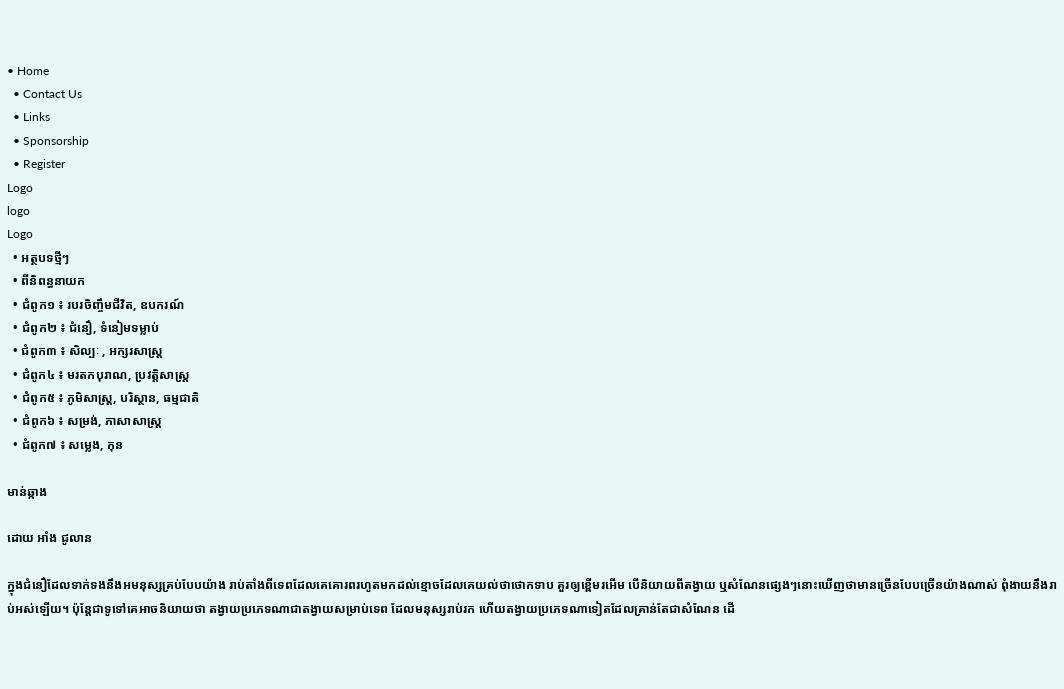• Home
  • Contact Us
  • Links
  • Sponsorship
  • Register
Logo
logo
Logo
  • អត្ថបទថ្មីៗ
  • ពីនិពន្ធនាយក
  • ជំពូក១ ៖ របរចិញ្ចឹមជីវិត, ឧបករណ៍
  • ជំពូក២ ៖ ជំនឿ, ទំនៀមទម្លាប់
  • ជំពូក៣ ៖ សិល្បៈ , អក្សរសាស្រ្ត
  • ជំពូក៤ ៖ មរតកបុរាណ, ប្រវត្តិសាស្រ្ត
  • ជំពូក៥ ៖ ភូមិសាស្រ្ត, បរិស្ថាន, ធម្មជាតិ
  • ជំពូក៦ ៖ សម្រង់, ភាសាសាស្រ្ត
  • ជំពូក៧ ៖ សម្លេង, កុន

មាន់ឆ្កាង

ដោយ អាំង ជូលាន

ក្នុងជំនឿដែលទាក់ទងនឹងអមនុស្សគ្រប់បែបយ៉ាង រាប់តាំងពីទេពដែលគេគោរពរហូតមកដល់ខ្មោចដែលគេយល់ថាថោកទាប គួរឲ្យខ្ពើមរអើម បើនិយាយពីតង្វាយ ឬសំណែនផ្សេងៗនោះឃើញថាមានច្រើនបែបច្រើនយ៉ាងណាស់ ពុំងាយនឹងរាប់អស់ឡើយ។ ប៉ុន្តែជាទូទៅគេអាចនិយាយថា តង្វាយប្រភេទណាជាតង្វាយសម្រាប់ទេព ដែលមនុស្សរាប់រក ហើយតង្វាយប្រភេទណាទៀតដែលគ្រាន់តែជាសំណែន ដើ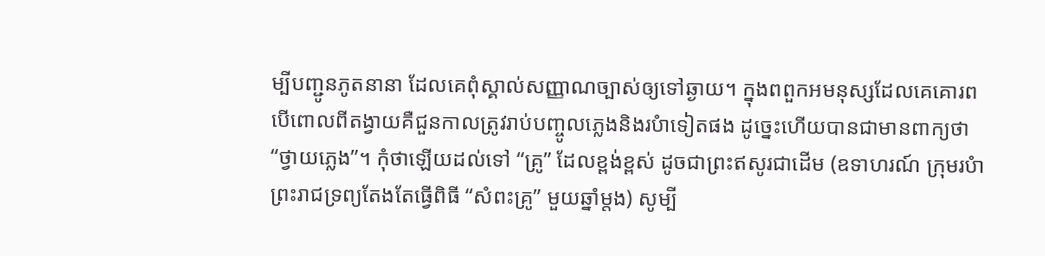ម្បីបញ្ជូនភូតនានា ដែលគេពុំស្គាល់សញ្ញាណច្បាស់ឲ្យទៅឆ្ងាយ។ ក្នុងពពួកអមនុស្សដែលគេគោរព បើពោលពីតង្វាយគឺជួនកាលត្រូវរាប់បញ្ចូលភ្លេងនិងរបំាទៀតផង ដូច្នេះហើយបានជាមានពាក្យថា “ថ្វាយភ្លេង”។ កុំថាឡើយដល់ទៅ “គ្រូ” ដែលខ្ពង់ខ្ពស់ ដូចជាព្រះឥសូរជាដើម (ឧទាហរណ៍ ក្រុមរបំាព្រះរាជទ្រព្យតែងតែធ្វើពិធី “សំពះគ្រូ” មួយឆ្នាំម្តង) សូម្បី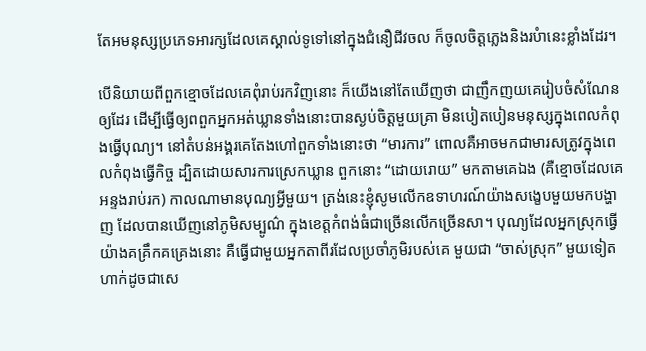តែអមនុស្សប្រភេទអារក្សដែលគេស្គាល់ទូទៅនៅក្នុងជំនឿជីវចល ក៏ចូលចិត្តភ្លេងនិងរបំានេះខ្លាំងដែរ។

បើនិយាយពីពួកខ្មោចដែលគេពុំរាប់រកវិញនោះ ក៏យើងនៅតែឃើញថា ជាញឹកញយគេរៀបចំសំណែនឲ្យដែរ ដើម្បីធ្វើឲ្យពពួកអ្នកអត់ឃ្លានទាំងនោះបានស្ងប់ចិត្តមួយគ្រា មិនបៀតបៀនមនុស្សក្នុងពេលកំពុងធ្វើបុណ្យ។ នៅតំបន់អង្គរគេតែងហៅពួកទាំងនោះថា “មារការ” ពោលគឺអាចមកជាមារសត្រូវក្នុងពេលកំពុងធ្វើកិច្ច ដ្បិតដោយសារការស្រេកឃ្លាន ពួកនោះ “ដោយរោយ” មកតាមគេឯង (គឺខ្មោចដែលគេអន្ទងរាប់រក) កាលណាមានបុណ្យអ្វីមួយ។ ត្រង់នេះខ្ញុំសូមលើកឧទាហរណ៍យ៉ាងសង្ខេបមួយមកបង្ហាញ ដែលបានឃើញនៅភូមិសម្បូណ៌ ក្នុងខេត្តកំពង់ធំជាច្រើនលើកច្រើនសា។ បុណ្យដែលអ្នកស្រុកធ្វើយ៉ាងគគ្រឹកគគ្រេងនោះ គឺធ្វើជាមួយអ្នកតាពីរដែលប្រចាំភូមិរបស់គេ មួយជា “ចាស់ស្រុក” មួយទៀតហាក់ដូចជាសេ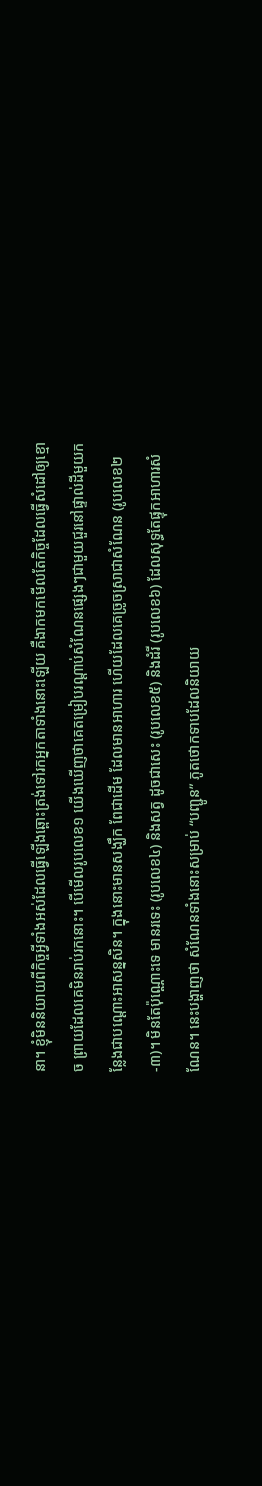នា។ ខ្ញុំមិននិយាយពីកិច្ចអ្វីទាំងអស់ដែលធ្វើឡើងឆ្ពោះត្រង់ទៅរកអ្នកតាទាំងនោះឡើយ គឺងាកមកមើលតែកិច្ចដែលធ្វើសំដៅឲ្យខ្មោច ព្រាយដែលគេមិនរាប់រកនោះ។ បើមើលរូបលេខ១ យើងឃើញថាគេតម្រៀបរណ្តាប់សំណែនផ្សេងៗជាមួយជួរនៅផ្ទាល់ដីមួយកន្លែងជាបណ្តោះអាសន្នសិន។ ក្នុងនោះមានសង្ឃឹក ពែជាដើម ដែលមានអាហារ ហើយដែលគេច្រូចស្រាជាសំណែន (រូបលេខ២-៣)។ មិនតែប៉ុណ្ណោះទេ មានរទេះ (រូបលេខ៤) និងសត្វ ដូចជាសេះ (រូបលេខ៥) និងដំរី (រូបលេខ៦) ដែលសុទ្ធតែផ្ទុកអាហារសំណែន។ នេះបង្ហាញថា សំណែនទាំងនោះសម្រាប់ “បញ្ជូន” ភូតថោកទាបដែលនិយាយ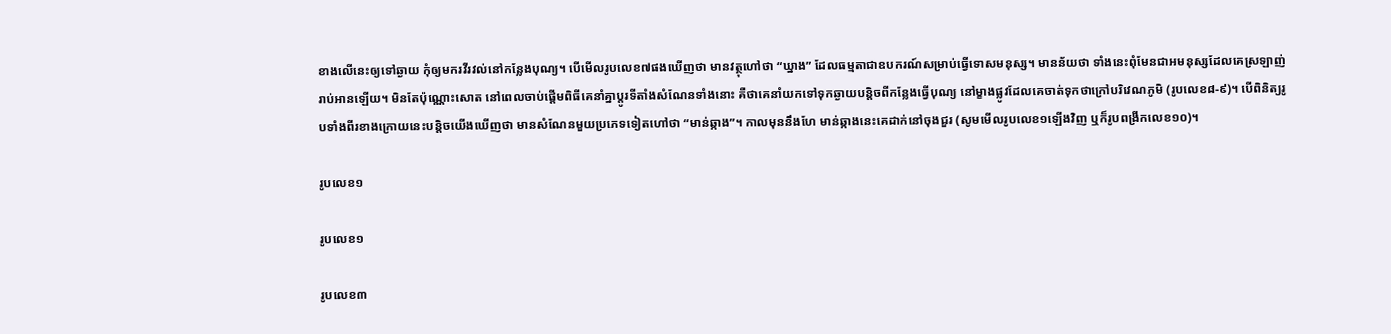ខាងលើនេះឲ្យទៅឆ្ងាយ កុំឲ្យមករវីរវល់នៅកន្លែងបុណ្យ។ បើមើលរូបលេខ៧ផងឃើញថា មានវត្ថុហៅថា “ឃ្នាង” ដែលធម្មតាជាឧបករណ៍សម្រាប់ធ្វើទោសមនុស្ស។ មានន័យថា ទាំងនេះពុំមែនជាអមនុស្សដែលគេស្រឡាញ់រាប់អានឡើយ។ មិនតែប៉ុណ្ណោះសោត នៅពេលចាប់ផ្តើមពិធីគេនាំគ្នាប្តូរទីតាំងសំណែនទាំងនោះ គឺថាគេនាំយកទៅទុកឆ្ងាយបន្តិចពីកន្លែងធ្វើបុណ្យ នៅម្ខាងផ្លូវដែលគេចាត់ទុកថាក្រៅបរិវេណភូមិ (រូបលេខ៨-៩)។ បើពិនិត្យរូបទាំងពីរខាងក្រោយនេះបន្តិចយើងឃើញថា មានសំណែនមួយប្រភេទទៀតហៅថា “មាន់ឆ្កាង”។ កាលមុននឹងហែ មាន់ឆ្កាងនេះគេដាក់នៅចុងជួរ (សូមមើលរូបលេខ១ឡើងវិញ ឬក៏រូបពង្រីកលេខ១០)។

រូបលេខ១

រូបលេខ១

រូបលេខ៣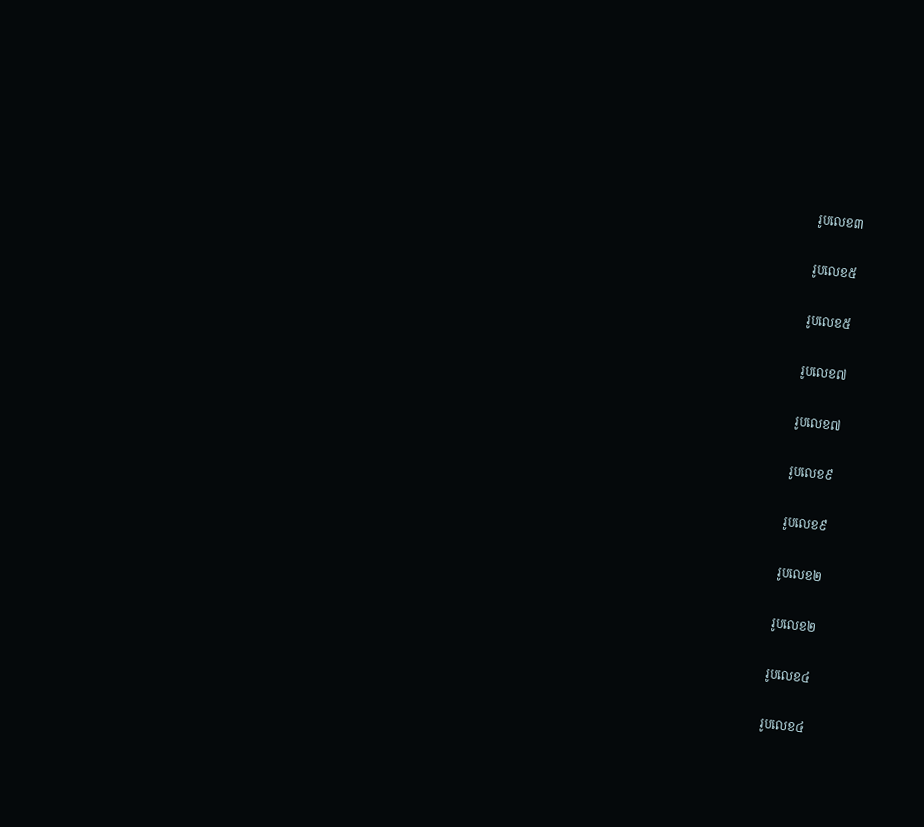រូបលេខ៣

រូបលេខ៥

រូបលេខ៥

រូបលេខ៧

រូបលេខ៧

រូបលេខ៩

រូបលេខ៩

រូបលេខ២

រូបលេខ២

រូបលេខ៤

រូបលេខ៤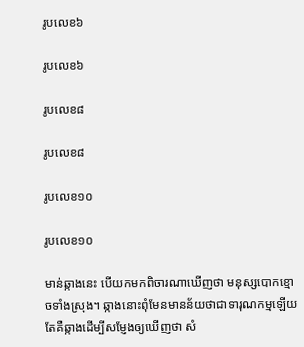រូបលេខ៦

រូបលេខ៦

រូបលេខ៨

រូបលេខ៨

រូបលេខ១០

រូបលេខ១០

មាន់ឆ្កាងនេះ បើយកមកពិចារណាឃើញថា មនុស្សបោកខ្មោចទាំងស្រុង។ ឆ្កាងនោះពុំមែនមានន័យថាជាទារុណកម្មឡើយ តែគឺឆ្កាងដើម្បីសម្ញែងឲ្យឃើញថា សំ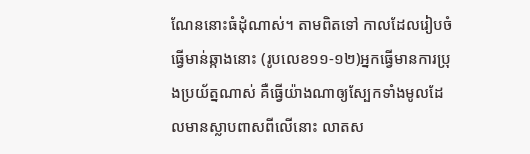ណែននោះធំដុំណាស់។ តាមពិតទៅ កាលដែលរៀបចំធ្វើមាន់ឆ្កាងនោះ (រូបលេខ១១-១២)អ្នកធ្វើមានការប្រុងប្រយ័ត្នណាស់ គឺធ្វើយ៉ាងណាឲ្យស្បែកទាំងមូលដែលមានស្លាបពាសពីលើនោះ លាតស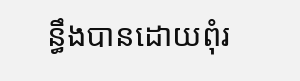ន្ធឹងបានដោយពុំរ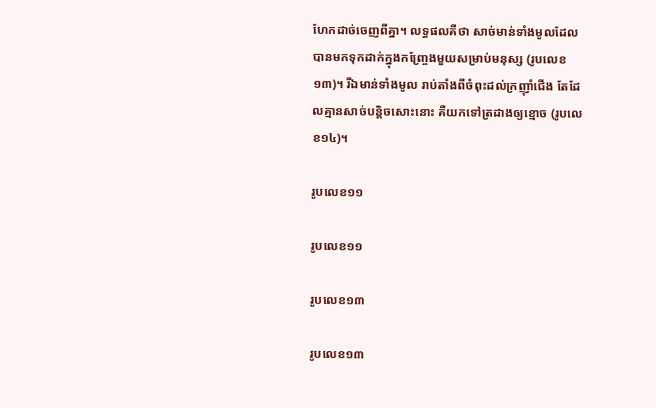ហែកដាច់ចេញពីគ្នា។ លទ្ធផលគឺថា សាច់មាន់ទាំងមូលដែលបានមកទុកដាក់ក្នុងកញ្ច្រែងមួយសម្រាប់មនុស្ស (រូបលេខ១៣)។ រីឯមាន់ទាំងមូល រាប់តាំងពីចំពុះដល់ក្រញ៉ាំជើង តែដែលគ្មានសាច់បន្តិចសោះនោះ គឺយកទៅត្រដាងឲ្យខ្មោច (រូបលេខ១៤)។

រូបលេខ១១

រូបលេខ១១

រូបលេខ១៣

រូបលេខ១៣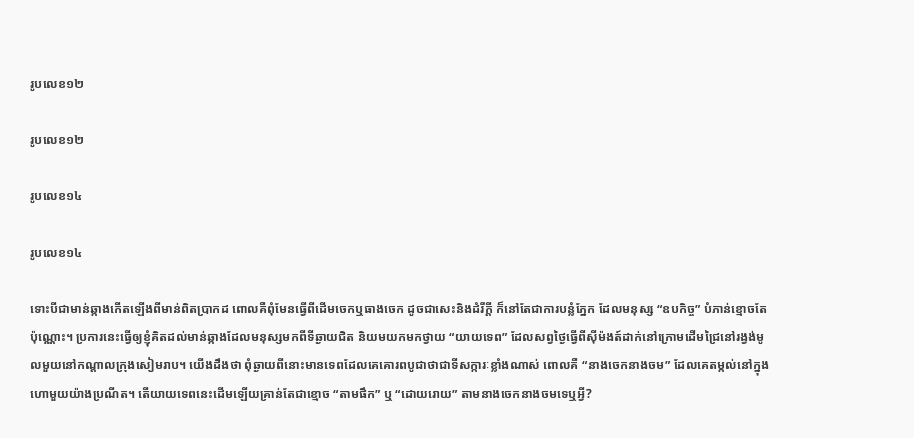រូបលេខ១២

រូបលេខ១២

រូបលេខ១៤

រូបលេខ១៤

ទោះបីជាមាន់ឆ្កាងកើតឡើងពីមាន់ពិតប្រាកដ ពោលគឺពុំមែនធ្វើពីដើមចេកឬធាងចេក ដូចជាសេះនិងដំរីក្តី ក៏នៅតែជាការបន្លំភ្នែក ដែលមនុស្ស “ឧបកិច្ច” បំភាន់ខ្មោចតែប៉ុណ្ណោះ។ ប្រការនេះធ្វើឲ្យខ្ញុំគិតដល់មាន់ឆ្កាងដែលមនុស្សមកពីទីឆ្ងាយជិត និយមយកមកថ្វាយ “យាយទេព” ដែលសព្វថ្ងៃធ្វើពីស៊ីម៉ងត៍ដាក់នៅក្រោមដើមជ្រៃនៅរង្វង់មូលមួយនៅកណ្តាលក្រុងសៀមរាប។ យើងដឹងថា ពុំឆ្ងាយពីនោះមានទេពដែលគេគោរពបូជាថាជាទីសក្ការៈខ្លាំងណាស់ ពោលគឺ “នាងចេកនាងចម” ដែលគេតម្កល់នៅក្នុងហោមួយយ៉ាងប្រណីត។ តើយាយទេពនេះដើមឡើយគ្រាន់តែជាខ្មោច “តាមផឹក” ឬ “ដោយរោយ” តាមនាងចេកនាងចមទេឬអ្វី?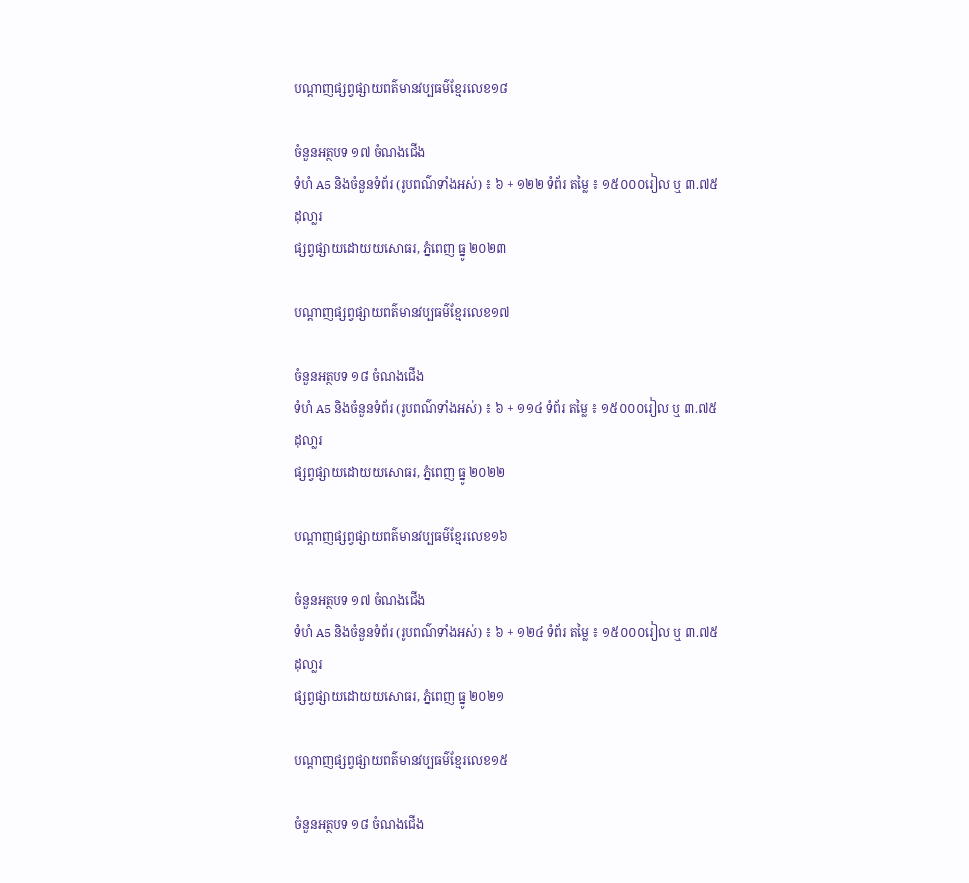បណ្តាញផ្សព្វផ្សាយពត៌មានវប្បធម៌ខ្មែរលេខ១៨

ចំនួនអត្ថបទ ១៧ ចំណងជើង
ទំហំ A5 និងចំនួនទំព័រ (រូបពណ៌ទាំងអស់) ៖ ៦ + ១២២ ទំព័រ តម្លៃ ៖ ១៥០០០រៀល ឬ ៣.៧៥ ដុលា្លរ
ផ្សព្វផ្សាយដោយយសោធរ, ភ្នំពេញ ធ្នូ ២០២៣

បណ្តាញផ្សព្វផ្សាយពត៌មានវប្បធម៌ខ្មែរលេខ១៧

ចំនួនអត្ថបទ ១៨ ចំណងជើង
ទំហំ A5 និងចំនួនទំព័រ (រូបពណ៌ទាំងអស់) ៖ ៦ + ១១៤ ទំព័រ តម្លៃ ៖ ១៥០០០រៀល ឬ ៣.៧៥ ដុលា្លរ
ផ្សព្វផ្សាយដោយយសោធរ, ភ្នំពេញ ធ្នូ ២០២២

បណ្តាញផ្សព្វផ្សាយពត៌មានវប្បធម៌ខ្មែរលេខ១៦

ចំនួនអត្ថបទ ១៧ ចំណងជើង
ទំហំ A5 និងចំនួនទំព័រ (រូបពណ៌ទាំងអស់) ៖ ៦ + ១២៤ ទំព័រ តម្លៃ ៖ ១៥០០០រៀល ឬ ៣.៧៥ ដុលា្លរ
ផ្សព្វផ្សាយដោយយសោធរ, ភ្នំពេញ ធ្នូ ២០២១

បណ្តាញផ្សព្វផ្សាយពត៌មានវប្បធម៌ខ្មែរលេខ១៥

ចំនួនអត្ថបទ ១៨ ចំណងជើង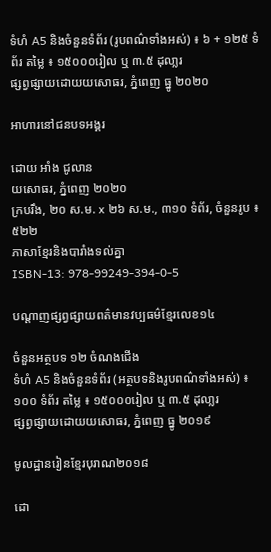ទំហំ A5 និងចំនួនទំព័រ (រូបពណ៌ទាំងអស់) ៖ ៦ + ១២៥ ទំព័រ តម្លៃ ៖ ១៥០០០រៀល ឬ ៣.៥ ដុលា្លរ
ផ្សព្វផ្សាយដោយយសោធរ, ភ្នំពេញ ធ្នូ ២០២០

អាហារនៅជនបទអង្គរ

ដោយ អាំង ជូលាន
យសោធរ, ភ្នំពេញ ២០២០
ក្របរឹង, ២០ ស.ម. x ២៦ ស.ម., ៣១០ ទំព័រ, ចំនួនរូប ៖ ៥២២
ភាសាខ្មែរនិងបារាំងទល់គ្នា
ISBN-13: 978-99249-394-0-5

បណ្តាញផ្សព្វផ្សាយពត៌មានវប្បធម៌ខ្មែរលេខ១៤

ចំនួនអត្ថបទ ១២ ចំណងជើង
ទំហំ A5 និងចំនួនទំព័រ (អត្ថបទនិងរូបពណ៌ទាំងអស់) ៖ ១០០ ទំព័រ តម្លៃ ៖ ១៥០០០រៀល ឬ ៣.៥ ដុលា្លរ
ផ្សព្វផ្សាយដោយយសោធរ, ភ្នំពេញ ធ្នូ ២០១៩

មូលដ្ឋានរៀនខ្មែរបុរាណ២០១៨

ដោ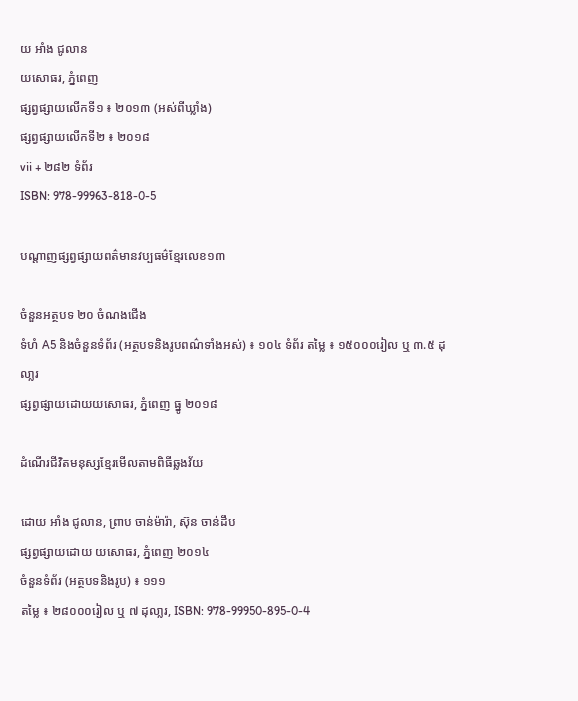យ អាំង ជូលាន
យសោធរ, ភ្នំពេញ
ផ្សព្វផ្សាយលើកទី១ ៖ ២០១៣ (អស់ពីឃ្លាំង)
ផ្សព្វផ្សាយលើកទី២ ៖ ២០១៨
vii + ២៨២ ទំព័រ
ISBN: 978-99963-818-0-5

បណ្តាញផ្សព្វផ្សាយពត៌មានវប្បធម៌ខ្មែរលេខ១៣

ចំនួនអត្ថបទ ២០ ចំណងជើង
ទំហំ A5 និងចំនួនទំព័រ (អត្ថបទនិងរូបពណ៌ទាំងអស់) ៖ ១០៤ ទំព័រ តម្លៃ ៖ ១៥០០០រៀល ឬ ៣.៥ ដុលា្លរ
ផ្សព្វផ្សាយដោយយសោធរ, ភ្នំពេញ ធ្នូ ២០១៨

ដំណើរជីវិតមនុស្សខ្មែរមើលតាមពិធីឆ្លងវ័យ

ដោយ អាំង ជូលាន, ព្រាប ចាន់ម៉ារ៉ា, ស៊ុន ចាន់ដឹប
ផ្សព្វផ្សាយដោយ យសោធរ, ភ្នំពេញ ២០១៤
ចំនួនទំព័រ (អត្ថបទនិងរូប) ៖ ១១១
តម្លៃ ៖ ២៨០០០រៀល ឬ ៧ ដុលា្លរ, ISBN: 978-99950-895-0-4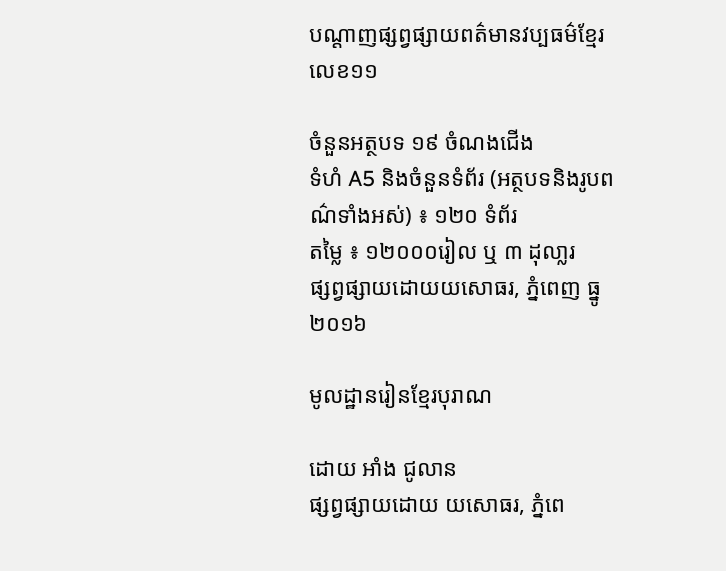បណ្តាញផ្សព្វផ្សាយពត៌មានវប្បធម៌ខ្មែរលេខ១១

ចំនួនអត្ថបទ ១៩ ចំណងជើង
ទំហំ A5 និងចំនួនទំព័រ (អត្ថបទនិងរូបពណ៌ទាំងអស់) ៖ ១២០ ទំព័រ
តម្លៃ ៖ ១២០០០រៀល ឬ ៣ ដុលា្លរ
ផ្សព្វផ្សាយដោយយសោធរ, ភ្នំពេញ ធ្នូ ២០១៦

មូលដ្ឋានរៀនខ្មែរបុរាណ

ដោយ អាំង ជូលាន
ផ្សព្វផ្សាយដោយ យសោធរ, ភ្នំពេ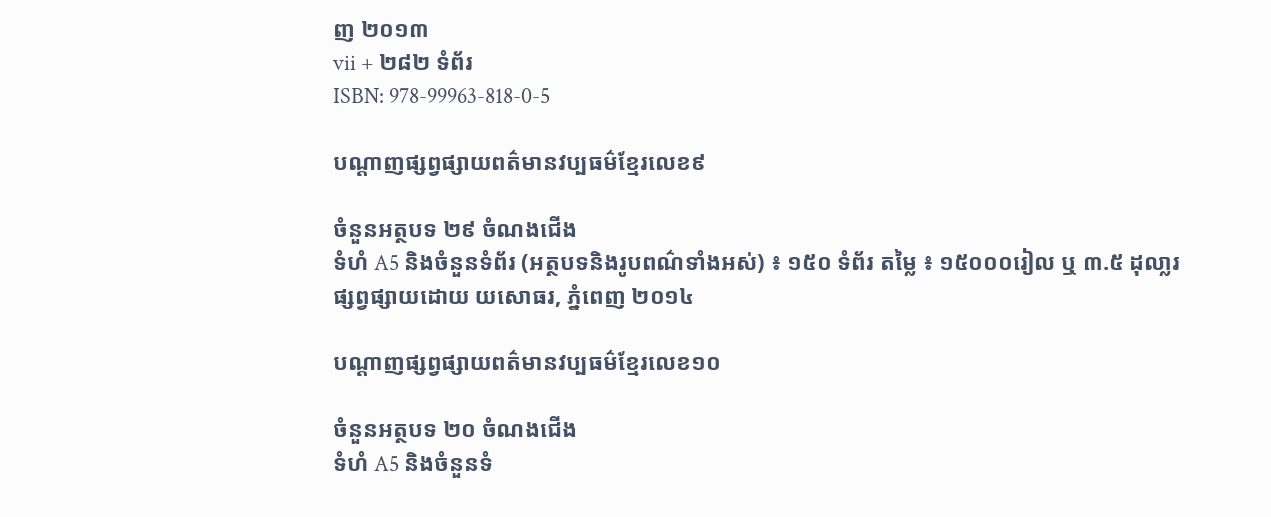ញ ២០១៣
vii + ២៨២ ទំព័រ
ISBN: 978-99963-818-0-5

បណ្តាញផ្សព្វផ្សាយពត៌មានវប្បធម៌ខ្មែរលេខ៩

ចំនួនអត្ថបទ ២៩ ចំណងជើង
ទំហំ A5 និងចំនួនទំព័រ (អត្ថបទនិងរូបពណ៌ទាំងអស់) ៖ ១៥០ ទំព័រ តម្លៃ ៖ ១៥០០០រៀល ឬ ៣.៥ ដុលា្លរ
ផ្សព្វផ្សាយដោយ យសោធរ, ភ្នំពេញ ២០១៤

បណ្តាញផ្សព្វផ្សាយពត៌មានវប្បធម៌ខ្មែរលេខ១០

ចំនួនអត្ថបទ ២០ ចំណងជើង
ទំហំ A5 និងចំនួនទំ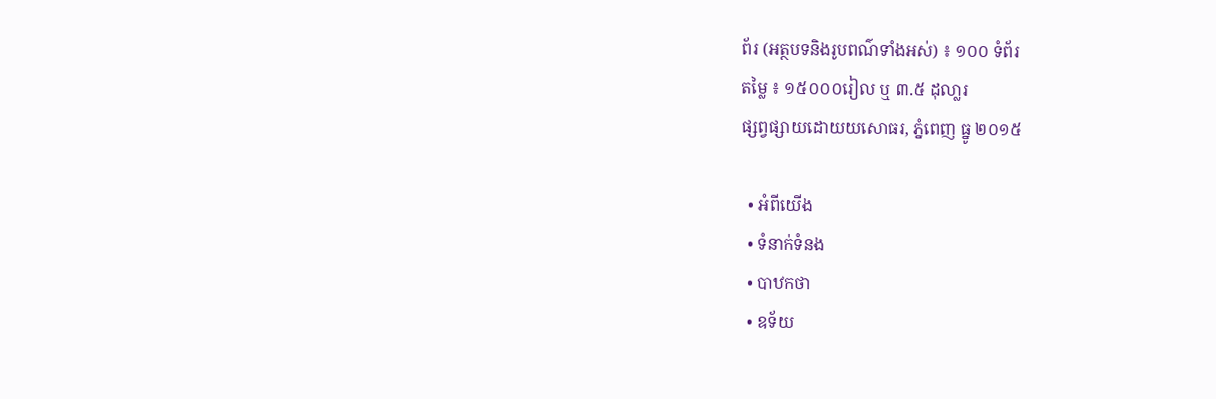ព័រ (អត្ថបទនិងរូបពណ៌ទាំងអស់) ៖ ១០០ ទំព័រ
តម្លៃ ៖ ១៥០០០រៀល ឬ ៣.៥ ដុលា្លរ
ផ្សព្វផ្សាយដោយយសោធរ, ភ្នំពេញ ធ្នូ ២០១៥

  • អំពីយើង
  • ទំនាក់ទំនង
  • បាឋកថា
  • ឧទ័យ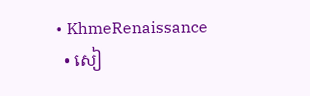• KhmeRenaissance
  • សៀ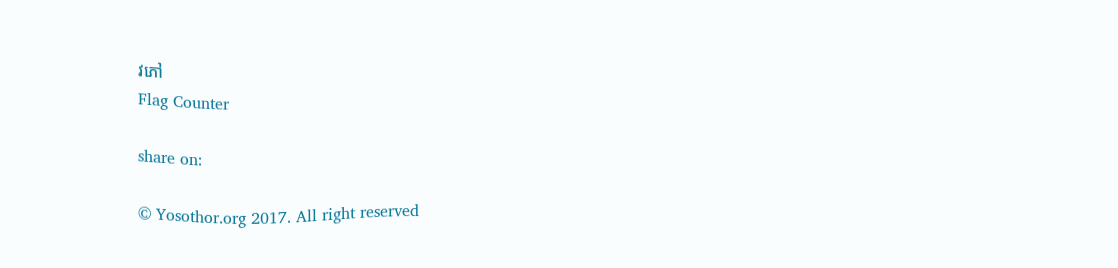វភៅ
Flag Counter

share on:

© Yosothor.org 2017. All right reserved